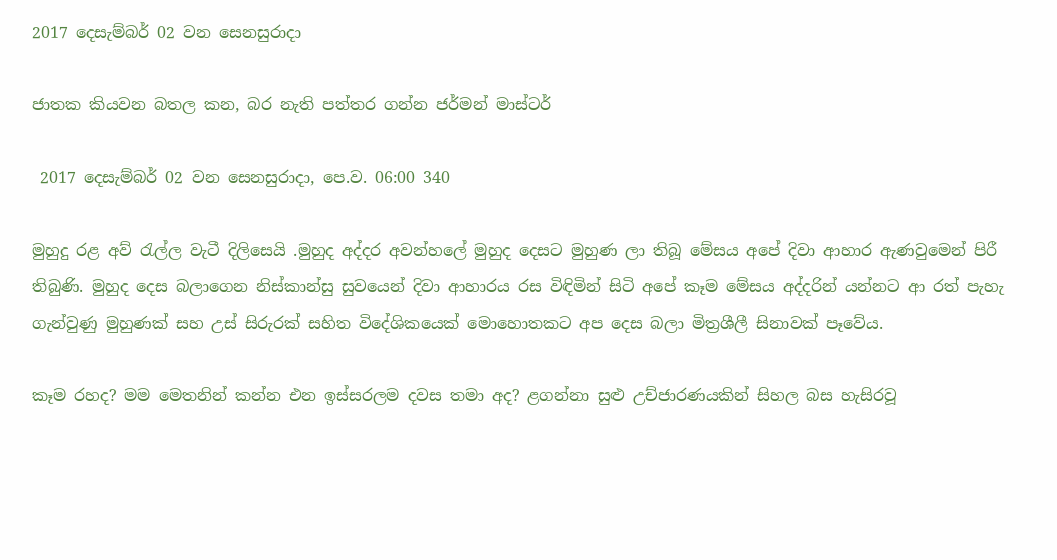2017 දෙසැම්බර් 02 වන සෙනසුරාදා

ජාතක කියවන බතල කන, බර නැති පත්තර ගන්න ජර්මන් මාස්ටර්

 2017 දෙසැම්බර් 02 වන සෙනසුරාදා, පෙ.ව. 06:00 340

මුහුදු රළ අව් රැල්ල වැටී දිලිසෙයි .මුහුද අද්දර අවන්හලේ මුහුද දෙසට මුහුණ ලා තිබූ මේසය අපේ දිවා ආහාර ඇණවුමෙන් පිරී තිබුණි. මුහුද දෙස බලාගෙන නිස්කාන්සු සුවයෙන් දිවා ආහාරය රස විඳිමින් සිටි අපේ කෑම මේසය අද්දරින් යන්නට ආ රත් පැහැ ගැන්වුණු මුහුණක් සහ උස් සිරුරක් සහිත විදේශිකයෙක් මොහොතකට අප දෙස බලා මිත්‍රශීලී සිනාවක් පෑවේය.

කෑම රහද? මම මෙතනින් කන්න එන ඉස්සරලම දවස තමා අද? ළගන්නා සුළු උච්ජාරණයකින් සිහල බස හැසිරවූ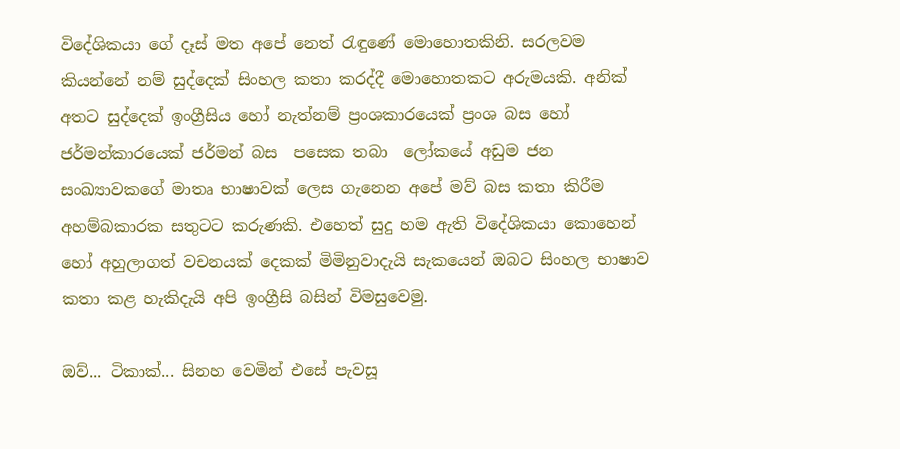විදේශිකයා ගේ දෑස් මත අපේ නෙත් රැඳුණේ මොහොතකිනි. සරලවම කියන්නේ නම් සුද්දෙක් සිංහල කතා කරද්දී මොහොතකට අරුමයකි. අනික් අතට සුද්දෙක් ඉංග්‍රීසිය හෝ නැත්නම් ප්‍රංශකාරයෙක් ප්‍රංශ බස හෝ ජර්මන්කාරයෙක් ජර්මන් බස  පසෙක තබා  ලෝකයේ අඩුම ජන සංඛ්‍යාවකගේ මාතෘ භාෂාවක් ලෙස ගැනෙන අපේ මව් බස කතා කිරීම අහම්බකාරක සතුටට කරුණකි. එහෙත් සුදු හම ඇති විදේශිකයා කොහෙන් හෝ අහුලාගත් වචනයක් දෙකක් මිමිනුවාදැයි සැකයෙන් ඔබට සිංහල භාෂාව කතා කළ හැකිදැයි අපි ඉංග්‍රීසි බසින් විමසුවෙමු.

ඔව්... ටිකාක්... සිනහ වෙමින් එසේ පැවසූ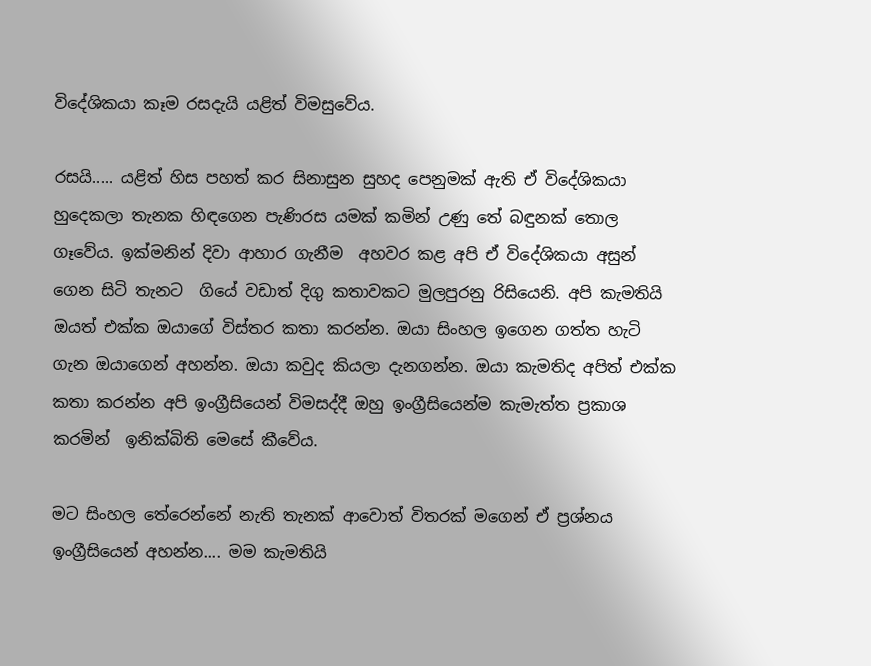විදේශිකයා කෑම රසදැයි යළිත් විමසුවේය.

රසයි..... යළිත් හිස පහත් කර සිනාසුන සුහද පෙනුමක් ඇති ඒ විදේශිකයා හුදෙකලා තැනක හිඳගෙන පැණිරස යමක් කමින් උණු තේ බඳුනක් තොල ගෑවේය. ඉක්මනින් දිවා ආහාර ගැනීම  අහවර කළ අපි ඒ විදේශිකයා අසුන් ගෙන සිටි තැනට  ගියේ වඩාත් දිගු කතාවකට මුලපුරනු රිසියෙනි. අපි කැමතියි ඔයත් එක්ක ඔයාගේ විස්තර කතා කරන්න. ඔයා සිංහල ඉගෙන ගත්ත හැටි ගැන ඔයාගෙන් අහන්න. ඔයා කවුද කියලා දැනගන්න. ඔයා කැමතිද අපිත් එක්ක කතා කරන්න අපි ඉංග්‍රීසියෙන් විමසද්දී ඔහු ඉංග්‍රීසියෙන්ම කැමැත්ත ප්‍රකාශ කරමින්  ඉනික්බිති මෙසේ කීවේය.

මට සිංහල තේරෙන්නේ නැති තැනක් ආවොත් විතරක් මගෙන් ඒ ප්‍රශ්නය ඉංග්‍රීසියෙන් අහන්න.... මම කැමතියි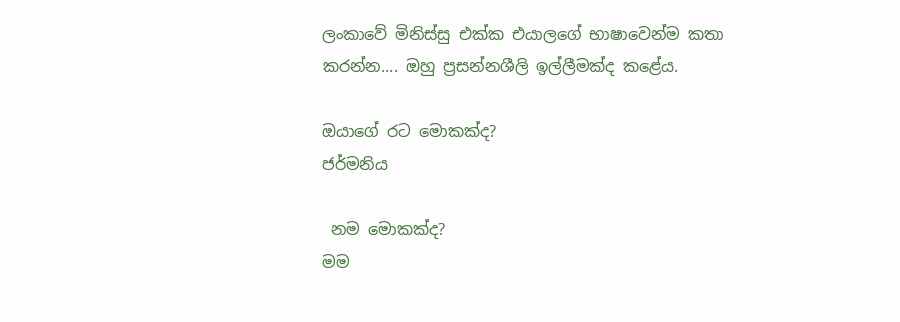ලංකාවේ මිනිස්සු එක්ක එයාලගේ භාෂාවෙන්ම කතා කරන්න.... ඔහු ප්‍රසන්නශීලි ඉල්ලීමක්ද කළේය.

ඔයාගේ රට මොකක්ද?
ජර්මනිය

 නම මොකක්ද?
මම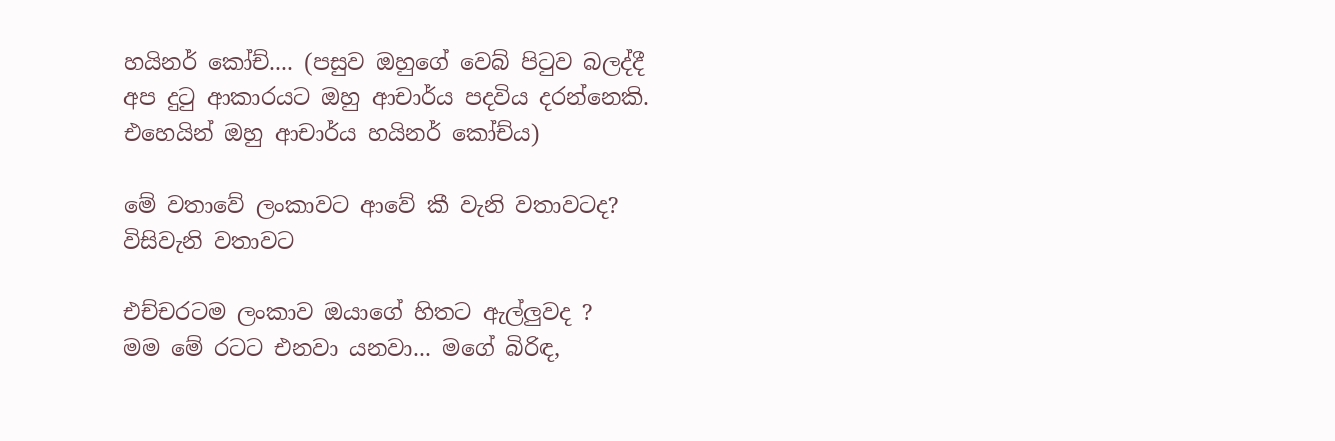හයිනර් කෝච්.... (පසුව ඔහුගේ වෙබ් පිටුව බලද්දී අප දුටු ආකාරයට ඔහු ආචාර්ය පදවිය දරන්නෙකි. එහෙයින් ඔහු ආචාර්ය හයිනර් කෝච්ය)

මේ වතාවේ ලංකාවට ආවේ කී වැනි වතාවටද?
විසිවැනි වතාවට

එච්චරටම ලංකාව ඔයාගේ හිතට ඇල්ලුවද ?
මම මේ රටට එනවා යනවා... මගේ බිරිඳ,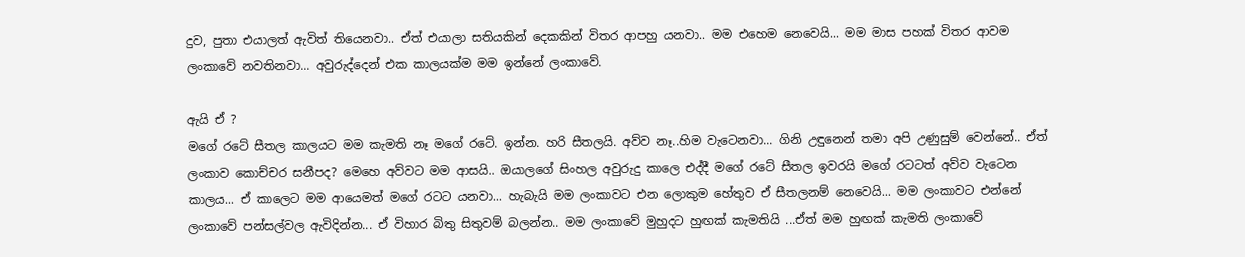දුව, පුතා එයාලත් ඇවිත් තියෙනවා.. ඒත් එයාලා සතියකින් දෙකකින් විතර ආපහු යනවා.. මම එහෙම නෙවෙයි... මම මාස පහක් විතර ආවම ලංකාවේ නවතිනවා... අවුරුද්දෙන් එක කාලයක්ම මම ඉන්නේ ලංකාවේ.

ඇයි ඒ ?
මගේ රටේ සීතල කාලයට මම කැමති නෑ මගේ රටේ. ඉන්න. හරි සීතලයි. අව්ව නෑ..හිම වැටෙනවා... ගිනි උඳුනෙන් තමා අපි උණුසුම් වෙන්නේ.. ඒත් ලංකාව කොච්චර සනීපද? මෙහෙ අව්වට මම ආසයි.. ඔයාලගේ සිංහල අවුරුදු කාලෙ එද්දී මගේ රටේ සීතල ඉවරයි මගේ රටටත් අව්ව වැටෙන කාලය... ඒ කාලෙට මම ආයෙමත් මගේ රටට යනවා... හැබැයි මම ලංකාවට එන ලොකුම හේතුව ඒ සීතලනම් නෙවෙයි... මම ලංකාවට එන්නේ ලංකාවේ පන්සල්වල ඇවිදින්න... ඒ විහාර බිතු සිතුවම් බලන්න.. මම ලංකාවේ මුහුදට හුඟක් කැමතියි ...ඒත් මම හුඟක් කැමති ලංකාවේ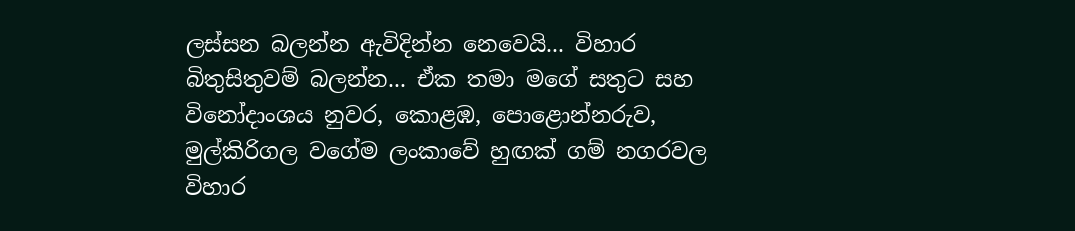ලස්සන බලන්න ඇවිදින්න නෙවෙයි... විහාර බිතුසිතුවම් බලන්න... ඒක තමා මගේ සතුට සහ විනෝදාංශය නුවර, කොළඹ, පොළොන්නරුව, මුල්කිරිගල වගේම ලංකාවේ හුඟක් ගම් නගරවල විහාර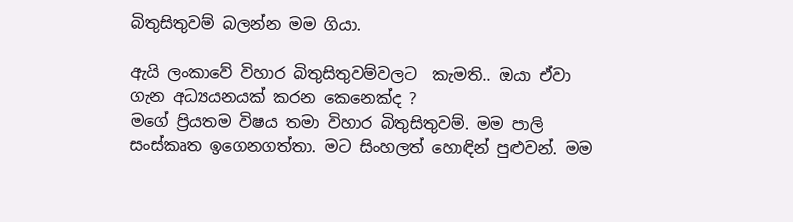බිතුසිතුවම් බලන්න මම ගියා.

ඇයි ලංකාවේ විහාර බිතුසිතුවම්වලට  කැමති.. ඔයා ඒවා ගැන අධ්‍යයනයක් කරන කෙනෙක්ද ?
මගේ ප්‍රියතම විෂය තමා විහාර බිතුසිතුවම්. මම පාලි සංස්කෘත ඉගෙනගත්තා. මට සිංහලත් හොඳින් පුළුවන්. මම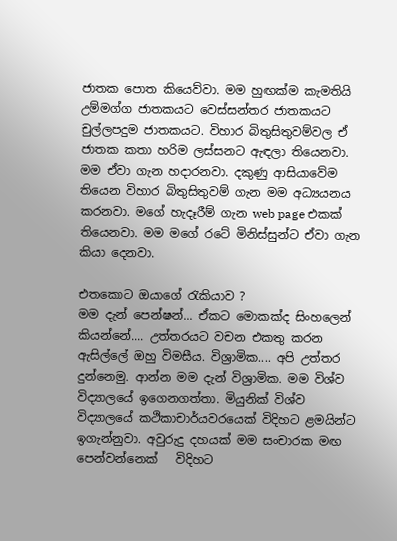ජාතක පොත කියෙව්වා. මම හුඟක්ම කැමතියි උම්මග්ග ජාතකයට වෙස්සන්තර ජාතකයට චුල්ලපදුම ජාතකයට. විහාර බිතුසිතුවම්වල ඒ ජාතක කතා හරිම ලස්සනට ඇඳලා තියෙනවා. මම ඒවා ගැන හදාරනවා. දකුණු ආසියාවේම තියෙන විහාර බිතුසිතුවම් ගැන මම අධ්‍යයනය කරනවා. මගේ හැදෑරීම් ගැන web page එකක් තියෙනවා. මම මගේ රටේ මිනිස්සුන්ට ඒවා ගැන කියා දෙනවා.

එතකොට ඔයාගේ රැකියාව ?
මම දැන් පෙන්ෂන්... ඒකට මොකක්ද සිංහලෙන් කියන්නේ.... උත්තරයට වචන එකතු කරන ඇසිල්ලේ ඔහු විමසීය. විශ්‍රාමික.... අපි උත්තර දුන්නෙමු. ආන්න මම දැන් විශ්‍රාමික. මම විශ්ව විද්‍යාලයේ ඉගෙනගත්තා. මියුනික් විශ්ව විද්‍යාලයේ කථිකාචාර්යවරයෙක් විදිහට ළමයින්ට ඉගැන්නුවා. අවුරුදු දහයක් මම සංචාරක මඟ පෙන්වන්නෙක්   විදිහට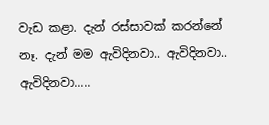වැඩ කළා. දැන් රස්සාවක් කරන්නේ නෑ. දැන් මම ඇවිදිනවා.. ඇවිදිනවා.. ඇවිදිනවා.....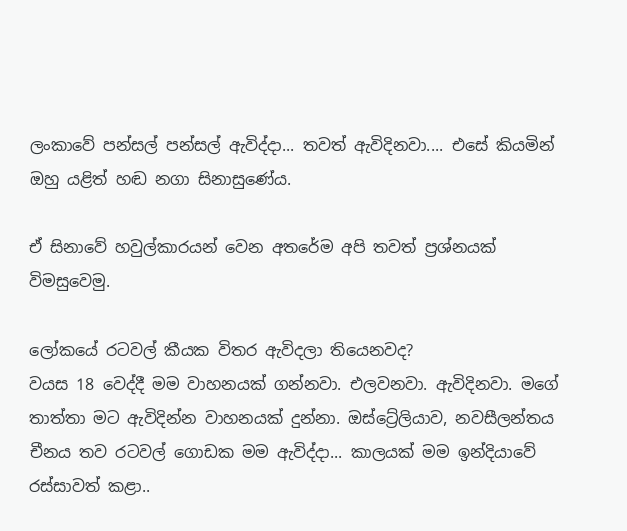ලංකාවේ පන්සල් පන්සල් ඇවිද්දා... තවත් ඇවිදිනවා.... එසේ කියමින් ඔහු යළිත් හඬ නගා සිනාසුණේය.

ඒ සිනාවේ හවුල්කාරයන් වෙන අතරේම අපි තවත් ප්‍රශ්නයක් විමසුවෙමු.

ලෝකයේ රටවල් කීයක විතර ඇවිදලා තියෙනවද?
වයස 18 වෙද්දී මම වාහනයක් ගන්නවා. එලවනවා. ඇවිදිනවා. මගේ තාත්තා මට ඇවිදින්න වාහනයක් දුන්නා. ඔස්ට්‍රේලියාව, නවසීලන්තය චීනය තව රටවල් ගොඩක මම ඇවිද්දා... කාලයක් මම ඉන්දියාවේ රස්සාවත් කළා..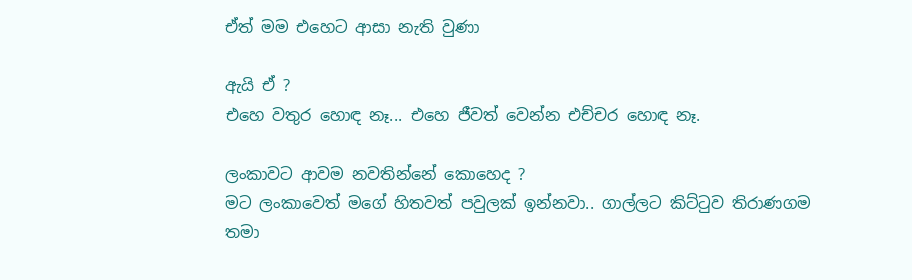ඒත් මම එහෙට ආසා නැති වුණා

ඇයි ඒ ?
එහෙ වතුර හොඳ නෑ... එහෙ ජීවත් වෙන්න එච්චර හොඳ නෑ.

ලංකාවට ආවම නවතින්නේ කොහෙද ?
මට ලංකාවෙත් මගේ හිතවත් පවුලක් ඉන්නවා.. ගාල්ලට කිට්ටුව තිරාණගම තමා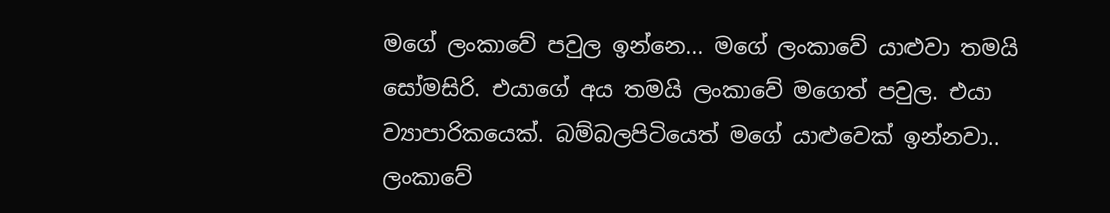මගේ ලංකාවේ පවුල ඉන්නෙ... මගේ ලංකාවේ යාළුවා තමයි සෝමසිරි. එයාගේ අය තමයි ලංකාවේ මගෙත් පවුල. එයා ව්‍යාපාරිකයෙක්. බම්බලපිටියෙත් මගේ යාළුවෙක් ඉන්නවා.. ලංකාවේ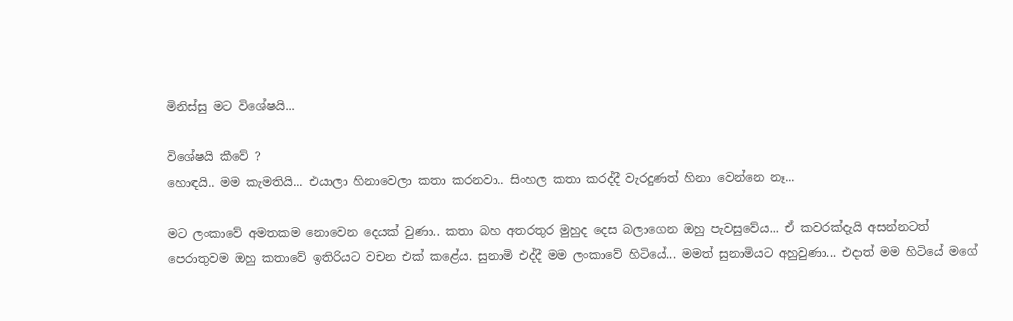මිනිස්සු මට විශේෂයි...

විශේෂයි කීවේ ?
හොඳයි.. මම කැමතියි... එයාලා හිනාවෙලා කතා කරනවා.. සිංහල කතා කරද්දී වැරදුණත් හිනා වෙන්නෙ නෑ...

මට ලංකාවේ අමතකම නොවෙන දෙයක් වුණා.. කතා බහ අතරතුර මුහුද දෙස බලාගෙන ඔහු පැවසුවේය... ඒ කවරක්දැයි අසන්නටත් පෙරාතුවම ඔහු කතාවේ ඉතිරියට වචන එක් කළේය. සුනාමි එද්දී මම ලංකාවේ හිටියේ... මමත් සුනාමියට අහුවුණා... එදාත් මම හිටියේ මගේ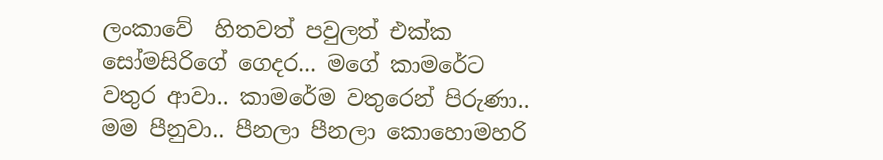ලංකාවේ  හිතවත් පවුලත් එක්ක සෝමසිරිගේ ගෙදර... මගේ කාමරේට වතුර ආවා.. කාමරේම වතුරෙන් පිරුණා.. මම පීනුවා.. පීනලා පීනලා කොහොමහරි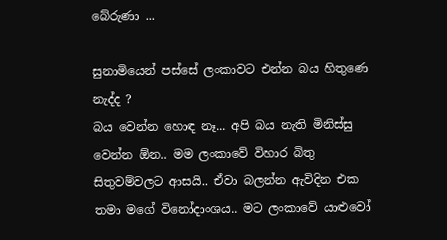බේරුණා ...

සුනාමියෙන් පස්සේ ලංකාවට එන්න බය හිතුණෙ නැද්ද ?
බය වෙන්න හොඳ නෑ... අපි බය නැති මිනිස්සු වෙන්න ඕන.. මම ලංකාවේ විහාර බිතු සිතුවම්වලට ආසයි.. ඒවා බලන්න ඇවිදින එක තමා මගේ විනෝදාංශය.. මට ලංකාවේ යාළුවෝ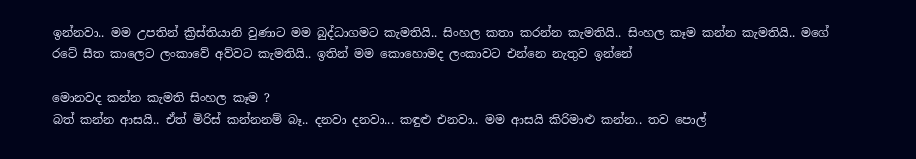ඉන්නවා.. මම උපතින් ක්‍රිස්තියානි වුණාට මම බුද්ධාගමට කැමතියි.. සිංහල කතා කරන්න කැමතියි.. සිංහල කෑම කන්න කැමතියි.. මගේ රටේ සීත කාලෙට ලංකාවේ අව්වට කැමතියි.. ඉතින් මම කොහොමද ලංකාවට එන්නෙ නැතුව ඉන්නේ

මොනවද කන්න කැමති සිංහල කෑම ?
බත් කන්න ආසයි.. ඒත් මිරිස් කන්නනම් බෑ.. දනවා දනවා... කඳුළු එනවා.. මම ආසයි කිරිමාළු කන්න.. තව පොල්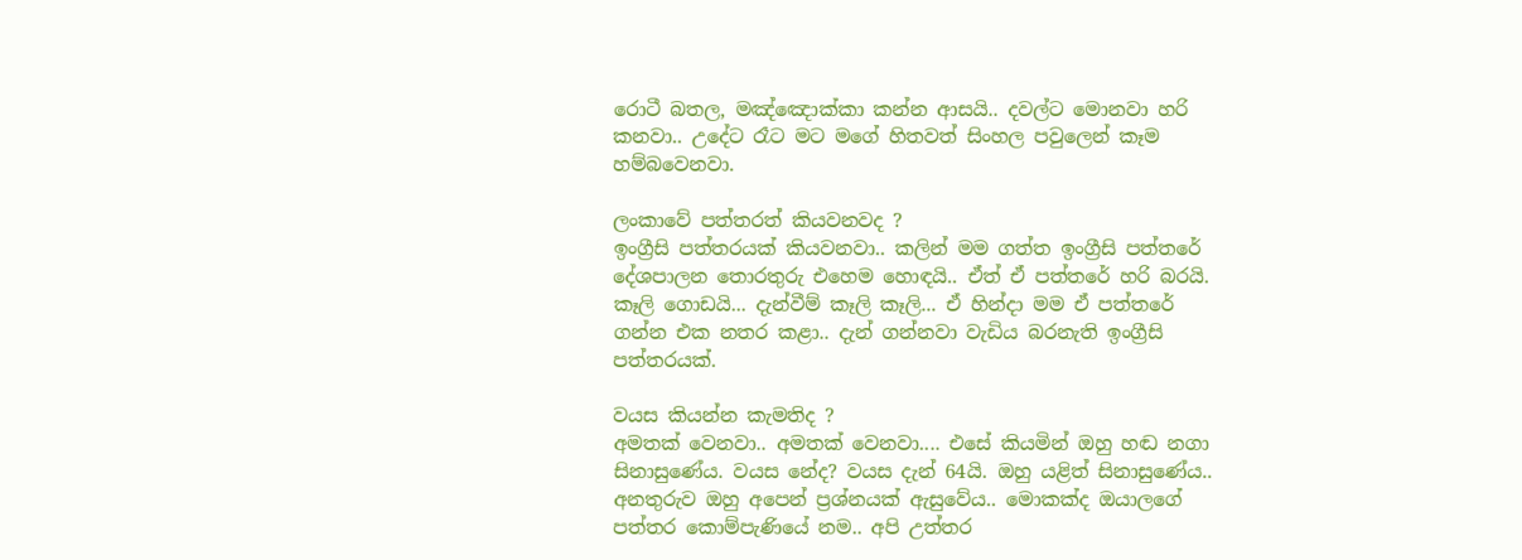රොටී බතල, මඤ්ඤොක්කා කන්න ආසයි.. දවල්ට මොනවා හරි කනවා.. උදේට රෑට මට මගේ හිතවත් සිංහල පවුලෙන් කෑම හම්බවෙනවා.

ලංකාවේ පත්තරත් කියවනවද ?
ඉංග්‍රීසි පත්තරයක් කියවනවා.. කලින් මම ගත්ත ඉංග්‍රීසි පත්තරේ දේශපාලන තොරතුරු එහෙම හොඳයි.. ඒත් ඒ පත්තරේ හරි බරයි. කෑලි ගොඩයි... දැන්වීම් කෑලි කෑලි... ඒ හින්දා මම ඒ පත්තරේ ගන්න එක නතර කළා.. දැන් ගන්නවා වැඩිය බරනැති ඉංග්‍රීසි පත්තරයක්.

වයස කියන්න කැමතිද ?
අමතක් වෙනවා.. අමතක් වෙනවා.... එසේ කියමින් ඔහු හඬ නගා සිනාසුණේය. වයස නේද? වයස දැන් 64යි. ඔහු යළිත් සිනාසුණේය.. අනතුරුව ඔහු අපෙන් ප්‍රශ්නයක් ඇසුවේය.. මොකක්ද ඔයාලගේ පත්තර කොම්පැණියේ නම.. අපි උත්තර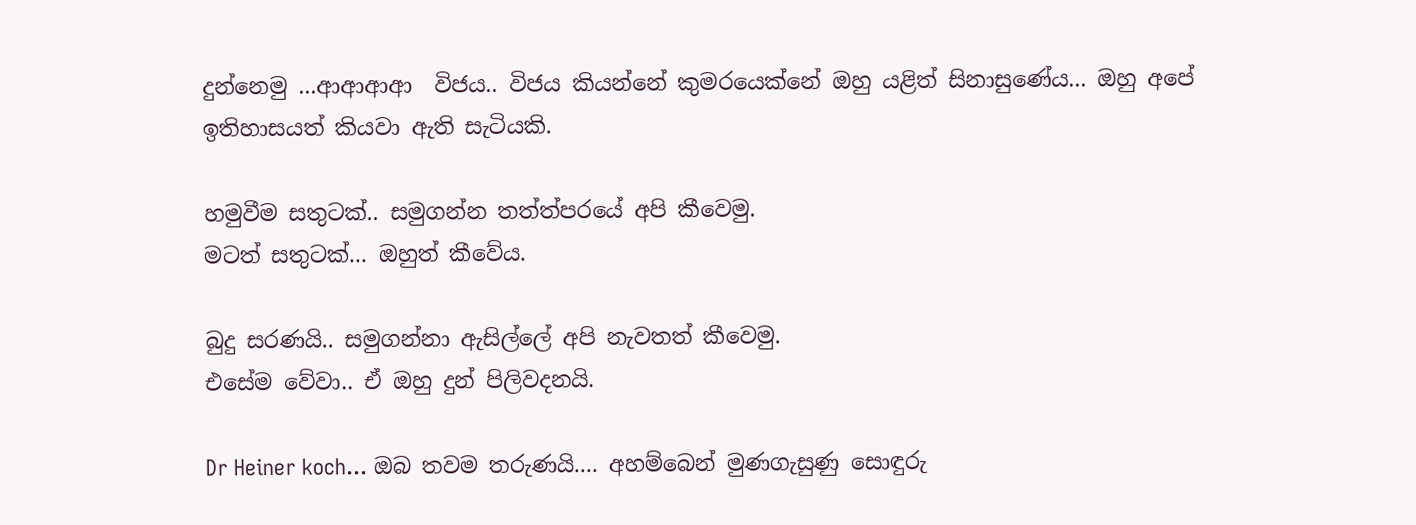දුන්නෙමු ...ආආආආ  විජය.. විජය කියන්නේ කුමරයෙක්නේ ඔහු යළිත් සිනාසුණේය... ඔහු අපේ ඉතිහාසයත් කියවා ඇති සැටියකි.

හමුවීම සතුටක්.. සමුගන්න තත්ත්පරයේ අපි කීවෙමු.
මටත් සතුටක්... ඔහුත් කීවේය.

බුදු සරණයි.. සමුගන්නා ඇසිල්ලේ අපි නැවතත් කීවෙමු.
එසේම වේවා.. ඒ ඔහු දුන් පිලිවදනයි.

Dr Heiner koch... ඔබ තවම තරුණයි.... අහම්බෙන් මුණගැසුණු සොඳුරු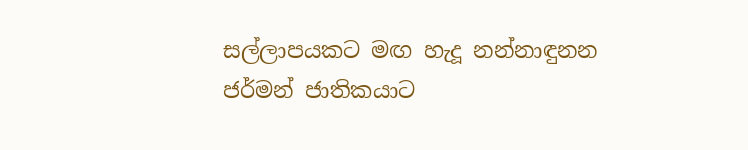සල්ලාපයකට මඟ හැදූ නන්නාඳුනන ජර්මන් ජාතිකයාට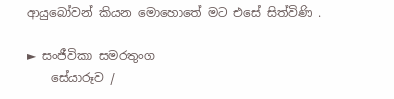ආයුබෝවන් කියන මොහොතේ මට එසේ සිත්විණි .

► සංජීවිකා සමරතුංග
    සේයාරූව /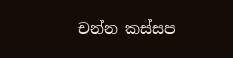චන්න කස්සප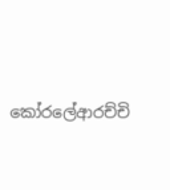කෝරලේආරච්චි